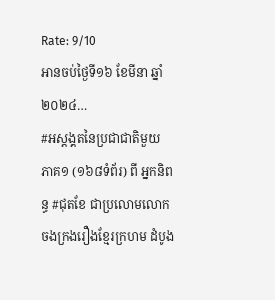Rate: 9/10
អានចប់ថ្ងៃទី១៦ ខែមីនា ឆ្នាំ២០២៤…
#អស្តង្គតនៃប្រជាជាតិមួយ ភាគ១ (១៦៨ទំព័រ) ពី អ្នកនិពន្ធ #ជុតខែ ជាប្រលោមលោក ចងក្រងរឿងខ្មែរក្រហម ដំបូង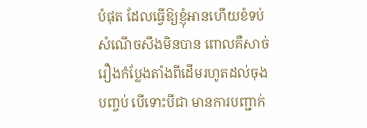បំផុត ដែលធ្វើឱ្យខ្ញុំអានហើយខំទប់សំណើចសឹងមិនបាន ពោលគឺសាច់រឿងកំប្លែងតាំងពីដើមរហូតដល់ចុងបញ្ចប់ បើទោះបីជា មានការបញ្ជាក់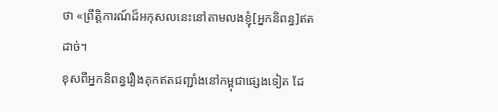ថា «ព្រឹត្តិការណ៍ដ៏អកុសលនេះនៅតាមលងខ្ញុំ[អ្នកនិពន្ធ]ឥតដាច់។
ខុសពីអ្នកនិពន្ធរឿងគុកឥតជញ្ជាំងនៅកម្ពុជាផ្សេងទៀត ដែ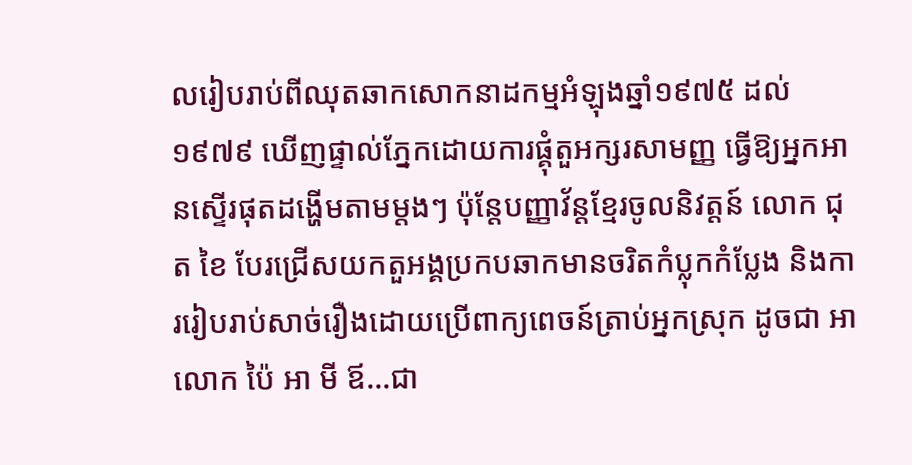លរៀបរាប់ពីឈុតឆាកសោកនាដកម្មអំឡុងឆ្នាំ១៩៧៥ ដល់១៩៧៩ ឃើញផ្ទាល់ភ្នែកដោយការផ្គុំតួអក្សរសាមញ្ញ ធ្វើឱ្យអ្នកអានស្ទើរផុតដង្ហើមតាមម្តងៗ ប៉ុន្តែបញ្ញាវ័ន្តខ្មែរចូលនិវត្តន៍ លោក ជុត ខៃ បែរជ្រើសយកតួអង្គប្រកបឆាកមានចរិតកំប្លុកកំប្លែង និងការរៀបរាប់សាច់រឿងដោយប្រើពាក្យពេចន៍ត្រាប់អ្នកស្រុក ដូចជា អាលោក ប៉ៃ អា មី ឪ…ជា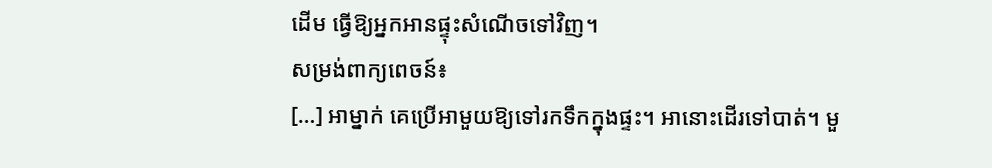ដើម ធ្វើឱ្យអ្នកអានផ្ទុះសំណើចទៅវិញ។
សម្រង់ពាក្យពេចន៍៖
[…] អាម្នាក់ គេប្រើអាមួយឱ្យទៅរកទឹកក្នុងផ្ទះ។ អានោះដើរទៅបាត់។ មួ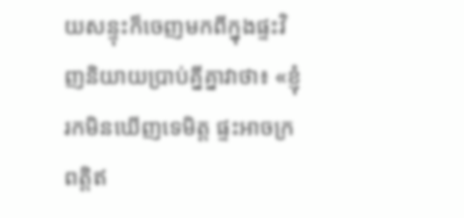យសន្ទុះក៏ចេញមកពីក្នុងផ្ទះវិញនិយាយប្រាប់គ្នីគ្នាវាថា៖ «ខ្ញុំរកមិនឃើញទេមិត្ត ផ្ទះអាចក្រពត្តិឥ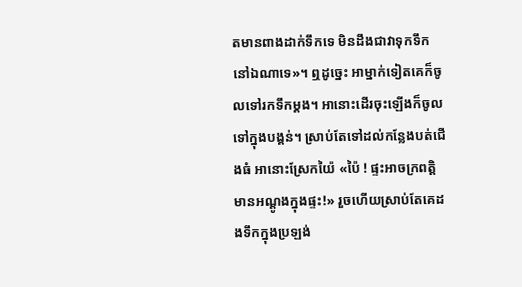តមានពាងដាក់ទឹកទេ មិនដឹងជាវាទុកទឹកនៅឯណាទេ»។ ឮដូច្នេះ អាម្នាក់ទៀតគេក៏ចូលទៅរកទឹកម្តង។ អានោះដើរចុះឡើងក៏ចូលទៅក្នុងបង្គន់។ ស្រាប់តែទៅដល់កន្លែងបត់ជើងធំ អានោះស្រែកយ៉ៃ «ប៉ៃ ! ផ្ទះអាចក្រពត្តិមានអណ្តូងក្នុងផ្ទះ!» រួចហើយស្រាប់តែគេដងទឹកក្នុងប្រឡង់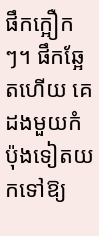ផឹកក្អឿកៗ។ ផឹកឆ្អែតហើយ គេដងមួយកំប៉ុងទៀតយកទៅឱ្យ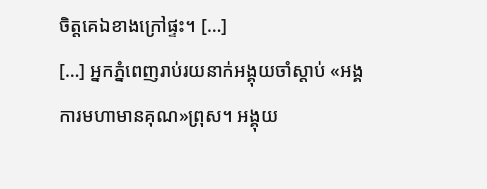ចិត្តគេឯខាងក្រៅផ្ទះ។ […]
[…] អ្នកភ្នំពេញរាប់រយនាក់អង្គុយចាំស្តាប់ «អង្គការមហាមានគុណ»ព្រុស។ អង្គុយ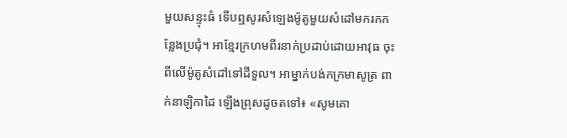មួយសន្ទុះធំ ទើបឮសូរសំឡេងម៉ូតូមួយសំដៅមករកកន្លែងប្រជុំ។ អាខ្មែរក្រហមពីរនាក់ប្រដាប់ដោយអាវុធ ចុះពីលើម៉ូតូសំដៅទៅដីទួល។ អាម្នាក់បង់កក្រមាសូត្រ ពាក់នាឡិកាដៃ ឡើងព្រុសដូចតទៅ៖ «សូមគោ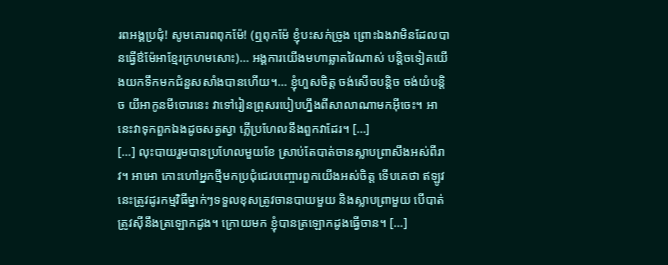រពអង្គប្រជុំ! សូមគោរពពុកម៉ែ! (ឮពុកម៉ែ ខ្ញុំបះសក់ច្រូង ព្រោះឯងវាមិនដែលបានធ្វើឳម៉ែអាខ្មែរក្រហមសោះ)… អង្គការយើងមហាឆ្លាតវៃណាស់ បន្តិចទៀតយើងយកទឹកមកជំនួសសាំងបានហើយ។… ខ្ញុំហួសចិត្ត ចង់សើចបន្តិច ចង់យំបន្តិច យីអាកូនមីចោរនេះ វាទៅរៀនព្រុសរបៀបហ្នឹងពីសាលាណាមកអ៊ីចេះ។ អានេះវាទុកពួកឯងដូចសត្វស្វា ភ្លើប្រហែលនឹងពួកវាដែរ។ […]
[…] លុះបាយរួមបានប្រហែលមួយខែ ស្រាប់តែបាត់ចានស្លាបព្រាសឹងអស់ពីរាវ។ អាអោ កោះហៅអ្នកថ្មីមកប្រជុំជេរបញ្ចោរពួកយើងអស់ចិត្ត ទើបគេថា ឥឡូវនេះត្រូវដូរកម្មវិធីម្នាក់ៗទទួលខុសត្រូវចានបាយមួយ និងស្លាបព្រាមួយ បើបាត់ត្រូវស៊ីនឹងត្រឡោកដូង។ ក្រោយមក ខ្ញុំបានត្រឡោកដូងធ្វើចាន។ […]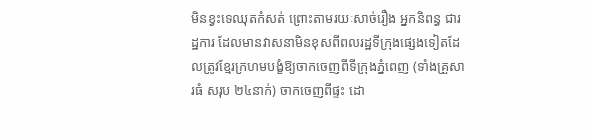មិនខ្វះទេឈុតកំសត់ ព្រោះតាមរយៈសាច់រឿង អ្នកនិពន្ធ ជារដ្ឋការ ដែលមានវាសនាមិនខុសពីពលរដ្ឋទីក្រុងផ្សេងទៀតដែលត្រូវខ្មែរក្រហមបង្ខំឱ្យចាកចេញពីទីក្រុងភ្នំពេញ (ទាំងគ្រួសារធំ សរុប ២៤នាក់) ចាកចេញពីផ្ទះ ដោ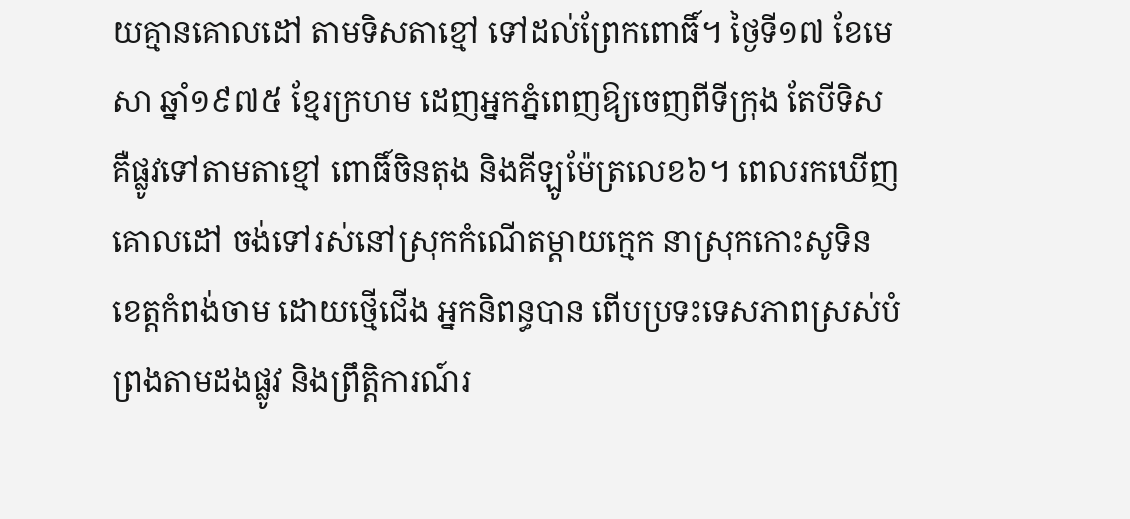យគ្មានគោលដៅ តាមទិសតាខ្មៅ ទៅដល់ព្រែកពោធិ៍។ ថ្ងៃទី១៧ ខែមេសា ឆ្នាំ១៩៧៥ ខ្មែរក្រហម ដេញអ្នកភ្នំពេញឱ្យចេញពីទីក្រុង តែបីទិស គឺផ្លូវទៅតាមតាខ្មៅ ពោធិ៍ចិនតុង និងគីឡូម៉ែត្រលេខ៦។ ពេលរកឃើញគោលដៅ ចង់ទៅរស់នៅស្រុកកំណើតម្តាយក្មេក នាស្រុកកោះសូទិន ខេត្តកំពង់ចាម ដោយថ្មើជើង អ្នកនិពន្ធបាន ពើបប្រទះទេសភាពស្រស់បំព្រងតាមដងផ្លូវ និងព្រឹត្តិការណ៍រ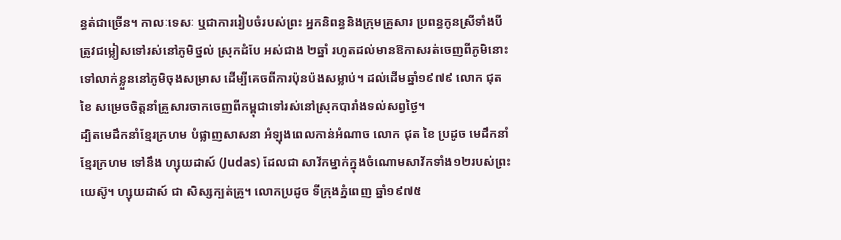ន្ធត់ជាច្រើន។ កាលៈទេសៈ ឬជាការរៀបចំរបស់ព្រះ អ្នកនិពន្ធនិងក្រុមគ្រួសារ ប្រពន្ធកូនស្រីទាំងបី ត្រូវជម្លៀសទៅរស់នៅភូមិថ្នល់ ស្រុកដំបែ អស់ជាង ២ឆ្នាំ រហូតដល់មានឱកាសរត់ចេញពីភូមិនោះ ទៅលាក់ខ្លួននៅភូមិចុងសម្រាស ដើម្បីគេចពីការប៉ុនប៉ងសម្លាប់។ ដល់ដើមឆ្នាំ១៩៧៩ លោក ជុត ខៃ សម្រេចចិត្តនាំគ្រួសារចាកចេញពីកម្ពុជាទៅរស់នៅស្រុកបារាំងទល់សព្វថ្ងៃ។
ដ្បិតមេដឹកនាំខ្មែរក្រហម បំផ្លាញសាសនា អំឡុងពេលកាន់អំណាច លោក ជុត ខៃ ប្រដូច មេដឹកនាំខ្មែរក្រហម ទៅនឹង ហ្សុយដាស៍ (Judas) ដែលជា សាវ័កម្នាក់ក្នុងចំណោមសាវ័កទាំង១២របស់ព្រះយេស៊ូ។ ហ្សុយដាស៍ ជា សិស្សក្បត់គ្រូ។ លោកប្រដូច ទីក្រុងភ្នំពេញ ឆ្នាំ១៩៧៥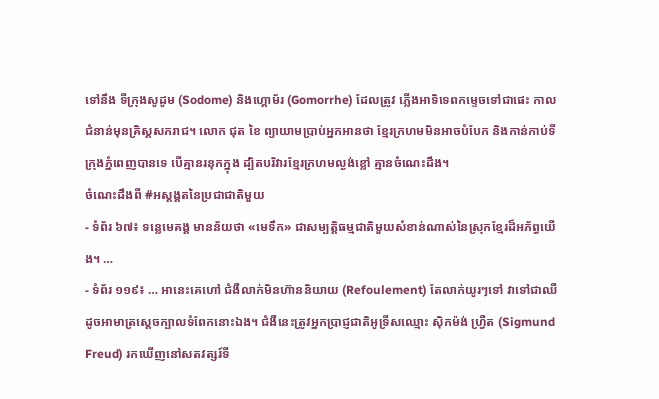ទៅនឹង ទីក្រុងសូដូម (Sodome) និងហ្គោម័រ (Gomorrhe) ដែលត្រូវ ភ្លើងអាទិទេពកម្ទេចទៅជាផេះ កាលជំនាន់មុនគ្រិស្តសករាជ។ លោក ជុត ខៃ ព្យាយាមប្រាប់អ្នកអានថា ខ្មែរក្រហមមិនអាចបំបែក និងកាន់កាប់ទីក្រុងភ្នំពេញបានទេ បើគ្មានរនុកក្នុង ដ្បិតបរិវារខ្មែរក្រហមល្ងង់ខ្លៅ គ្មានចំណេះដឹង។
ចំណេះដឹងពី #អស្តង្គតនៃប្រជាជាតិមួយ
- ទំព័រ ៦៧៖ ទន្លេមេគង្គ មានន័យថា «មេទឹក» ជាសម្បត្តិធម្មជាតិមួយសំខាន់ណាស់នៃស្រុកខ្មែរដ៏អភ័ព្វយើង។ …
- ទំព័រ ១១៩៖ … អានេះគេហៅ ជំងឺលាក់មិនហ៊ាននិយាយ (Refoulement) តែលាក់យូរៗទៅ វាទៅជាឈឺ ដូចអាមាត្រស្តេចក្បាលទំពែកនោះឯង។ ជំងឺនេះត្រូវអ្នកប្រាជ្ញជាតិអូទ្រីសឈ្មោះ ស៊ិកម៉ង់ ហ្វ្រឺត (Sigmund Freud) រកឃើញនៅសតវត្សរ៍ទី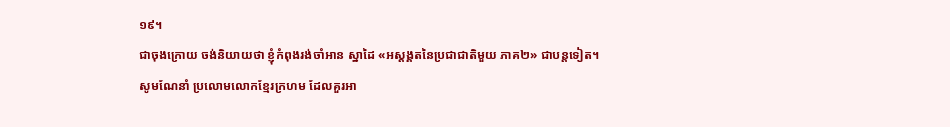១៩។
ជាចុងក្រោយ ចង់និយាយថា ខ្ញុំកំពុងរង់ចាំអាន ស្នាដៃ «អស្តង្គតនៃប្រជាជាតិមួយ ភាគ២» ជាបន្តទៀត។
សូមណែនាំ ប្រលោមលោកខ្មែរក្រហម ដែលគួរអា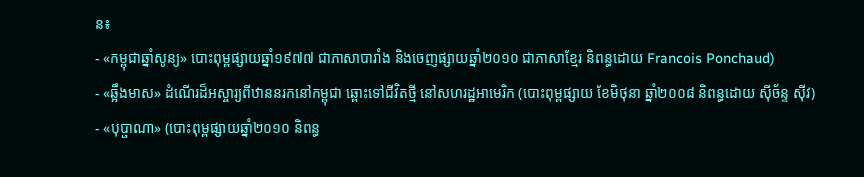ន៖
- «កម្ពុជាឆ្នាំសូន្យ» បោះពុម្ពផ្សាយឆ្នាំ១៩៧៧ ជាភាសាបារាំង និងចេញផ្សាយឆ្នាំ២០១០ ជាភាសាខ្មែរ និពន្ធដោយ Francois Ponchaud)
- «ឆ្អឹងមាស» ដំណើរដ៏អស្ចារ្យពីឋាននរកនៅកម្ពុជា ឆ្ពោះទៅជីវិតថ្មី នៅសហរដ្ឋអាមេរិក (បោះពុម្ពផ្សាយ ខែមិថុនា ឆ្នាំ២០០៨ និពន្ធដោយ ស៊ីច័ន្ទ ស៊ីវ)
- «បុប្ផាណា» (បោះពុម្ពផ្សាយឆ្នាំ២០១០ និពន្ធ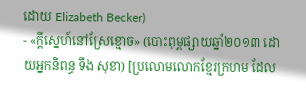ដោយ Elizabeth Becker)
- «ក្តីស្នេហ៍នៅស្រែខ្មោច» (បោះពុម្ពផ្សាយឆ្នាំ២០១៣ ដោយអ្នកនិពន្ធ ទឹង សុខា) [ប្រលោមលោកខ្មែរក្រហម ដែល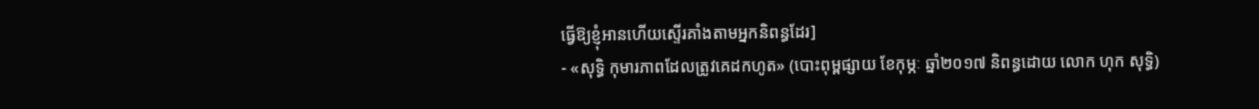ធ្វើឱ្យខ្ញុំអានហើយស្ទើរគាំងតាមអ្នកនិពន្ធដែរ]
- «សុទ្ធិ កុមារភាពដែលត្រូវគេដកហូត» (បោះពុម្ពផ្សាយ ខែកុម្ភៈ ឆ្នាំ២០១៧ និពន្ធដោយ លោក ហុក សុទ្ធិ)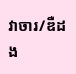វាចារ/ឌឺដង